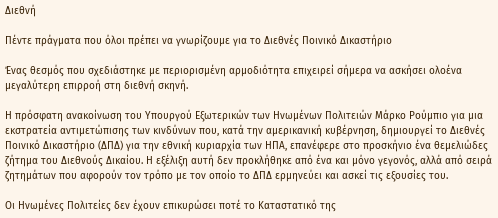Διεθνή

Πέντε πράγματα που όλοι πρέπει να γνωρίζουμε για το Διεθνές Ποινικό Δικαστήριο

Ένας θεσμός που σχεδιάστηκε με περιορισμένη αρμοδιότητα επιχειρεί σήμερα να ασκήσει ολοένα μεγαλύτερη επιρροή στη διεθνή σκηνή.

Η πρόσφατη ανακοίνωση του Υπουργού Εξωτερικών των Ηνωμένων Πολιτειών Μάρκο Ρούμπιο για μια εκστρατεία αντιμετώπισης των κινδύνων που, κατά την αμερικανική κυβέρνηση, δημιουργεί το Διεθνές Ποινικό Δικαστήριο (ΔΠΔ) για την εθνική κυριαρχία των ΗΠΑ, επανέφερε στο προσκήνιο ένα θεμελιώδες ζήτημα του Διεθνούς Δικαίου. Η εξέλιξη αυτή δεν προκλήθηκε από ένα και μόνο γεγονός, αλλά από σειρά ζητημάτων που αφορούν τον τρόπο με τον οποίο το ΔΠΔ ερμηνεύει και ασκεί τις εξουσίες του.

Οι Ηνωμένες Πολιτείες δεν έχουν επικυρώσει ποτέ το Καταστατικό της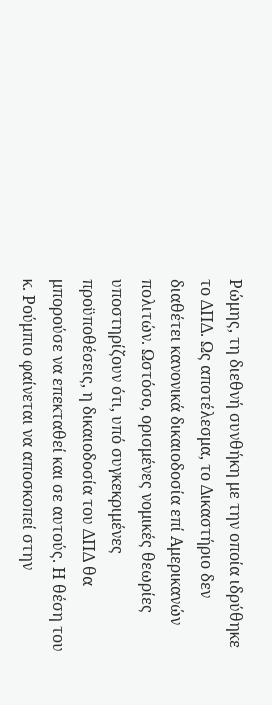Ρώμης, τη διεθνή συνθήκη με την οποία ιδρύθηκε το ΔΠΔ. Ως αποτέλεσμα, το Δικαστήριο δεν διαθέτει κανονικά δικαιοδοσία επί Αμερικανών πολιτών. Ωστόσο, ορισμένες νομικές θεωρίες υποστηρίζουν ότι, υπό συγκεκριμένες προϋποθέσεις, η δικαιοδοσία του ΔΠΔ θα μπορούσε να επεκταθεί και σε αυτούς. Η θέση του κ. Ρούμπιο φαίνεται να αποσκοπεί στην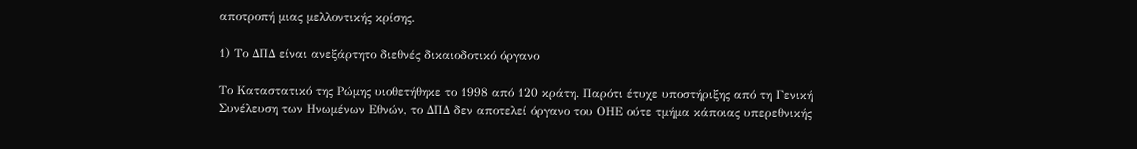αποτροπή μιας μελλοντικής κρίσης.

1) Το ΔΠΔ είναι ανεξάρτητο διεθνές δικαιοδοτικό όργανο

Το Καταστατικό της Ρώμης υιοθετήθηκε το 1998 από 120 κράτη. Παρότι έτυχε υποστήριξης από τη Γενική Συνέλευση των Ηνωμένων Εθνών, το ΔΠΔ δεν αποτελεί όργανο του ΟΗΕ ούτε τμήμα κάποιας υπερεθνικής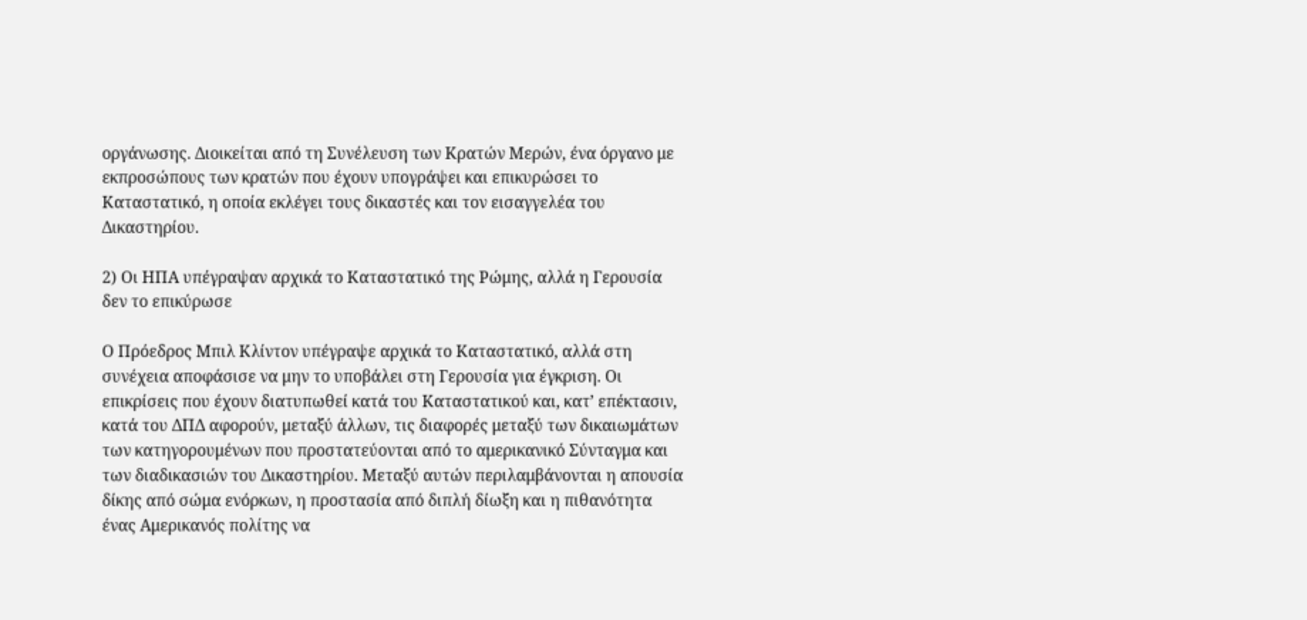οργάνωσης. Διοικείται από τη Συνέλευση των Κρατών Μερών, ένα όργανο με εκπροσώπους των κρατών που έχουν υπογράψει και επικυρώσει το Καταστατικό, η οποία εκλέγει τους δικαστές και τον εισαγγελέα του Δικαστηρίου.

2) Οι ΗΠΑ υπέγραψαν αρχικά το Καταστατικό της Ρώμης, αλλά η Γερουσία δεν το επικύρωσε

Ο Πρόεδρος Μπιλ Κλίντον υπέγραψε αρχικά το Καταστατικό, αλλά στη συνέχεια αποφάσισε να μην το υποβάλει στη Γερουσία για έγκριση. Οι επικρίσεις που έχουν διατυπωθεί κατά του Καταστατικού και, κατ’ επέκτασιν, κατά του ΔΠΔ αφορούν, μεταξύ άλλων, τις διαφορές μεταξύ των δικαιωμάτων των κατηγορουμένων που προστατεύονται από το αμερικανικό Σύνταγμα και των διαδικασιών του Δικαστηρίου. Μεταξύ αυτών περιλαμβάνονται η απουσία δίκης από σώμα ενόρκων, η προστασία από διπλή δίωξη και η πιθανότητα ένας Αμερικανός πολίτης να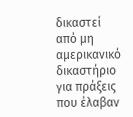δικαστεί από μη αμερικανικό δικαστήριο για πράξεις που έλαβαν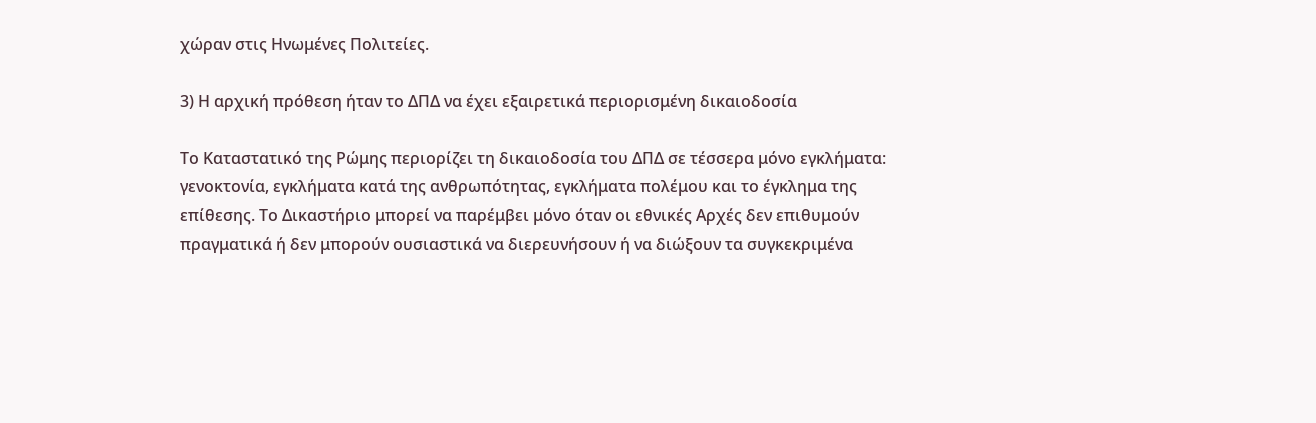χώραν στις Ηνωμένες Πολιτείες.

3) Η αρχική πρόθεση ήταν το ΔΠΔ να έχει εξαιρετικά περιορισμένη δικαιοδοσία

Το Καταστατικό της Ρώμης περιορίζει τη δικαιοδοσία του ΔΠΔ σε τέσσερα μόνο εγκλήματα: γενοκτονία, εγκλήματα κατά της ανθρωπότητας, εγκλήματα πολέμου και το έγκλημα της επίθεσης. Το Δικαστήριο μπορεί να παρέμβει μόνο όταν οι εθνικές Αρχές δεν επιθυμούν πραγματικά ή δεν μπορούν ουσιαστικά να διερευνήσουν ή να διώξουν τα συγκεκριμένα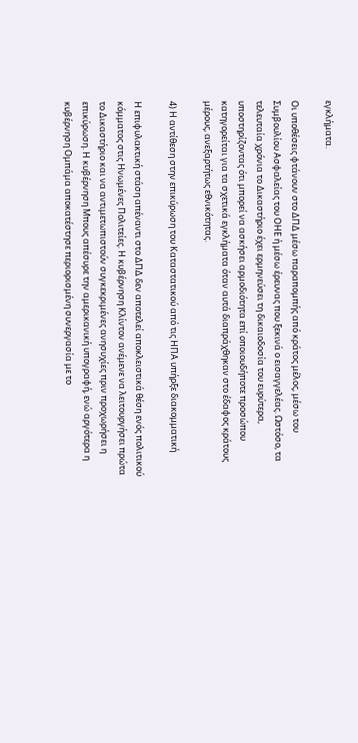εγκλήματα.

Οι υποθέσεις φτάνουν στο ΔΠΔ μέσω παραπομπής από κράτος μέλος, μέσω του Συμβουλίου Ασφαλείας του ΟΗΕ ή μέσω έρευνας που ξεκινά ο εισαγγελέας. Ωστόσο, τα τελευταία χρόνια το Δικαστήριο έχει ερμηνεύσει τη δικαιοδοσία του ευρύτερα, υποστηρίζοντας ότι μπορεί να ασκήσει αρμοδιότητα επί οποιουδήποτε προσώπου κατηγορείται για τα σχετικά εγκλήματα όταν αυτά διαπράχθηκαν στο έδαφος κράτους μέρους, ανεξαρτήτως εθνικότητας.

4) Η αντίθεση στην επικύρωση του Καταστατικού από τις ΗΠΑ υπήρξε διακομματική

Η επιφυλακτική στάση απέναντι στο ΔΠΔ δεν αποτελεί αποκλειστικά θέση ενός πολιτικού κόμματος στις Ηνωμένες Πολιτείες. Η κυβέρνηση Κλίντον ανέμενε να λειτουργήσει πρώτα το Δικαστήριο και να αντιμετωπιστούν συγκεκριμένες ανησυχίες πριν προχωρήσει η επικύρωση. Η κυβέρνηση Μπους απέσυρε την αμερικανική υπογραφή, ενώ αργότερα η κυβέρνηση Ομπάμα αποκατέστησε περιορισμένη συνεργασία με το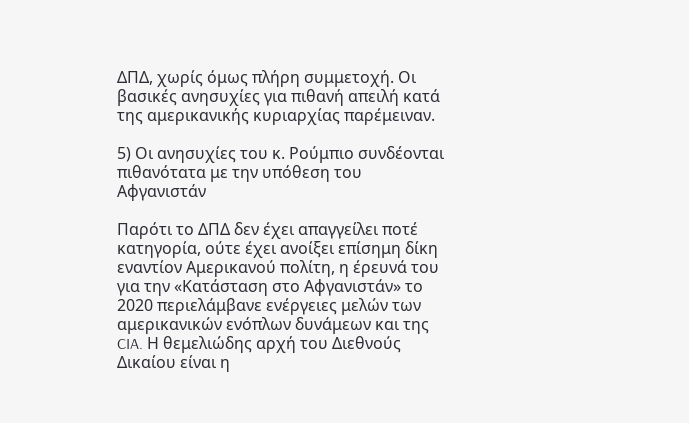ΔΠΔ, χωρίς όμως πλήρη συμμετοχή. Οι βασικές ανησυχίες για πιθανή απειλή κατά της αμερικανικής κυριαρχίας παρέμειναν.

5) Οι ανησυχίες του κ. Ρούμπιο συνδέονται πιθανότατα με την υπόθεση του Αφγανιστάν

Παρότι το ΔΠΔ δεν έχει απαγγείλει ποτέ κατηγορία, ούτε έχει ανοίξει επίσημη δίκη εναντίον Αμερικανού πολίτη, η έρευνά του για την «Κατάσταση στο Αφγανιστάν» το 2020 περιελάμβανε ενέργειες μελών των αμερικανικών ενόπλων δυνάμεων και της CIA. Η θεμελιώδης αρχή του Διεθνούς Δικαίου είναι η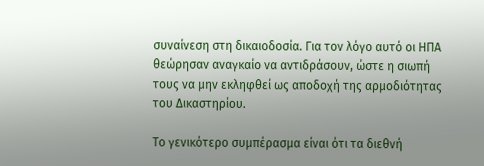συναίνεση στη δικαιοδοσία. Για τον λόγο αυτό οι ΗΠΑ θεώρησαν αναγκαίο να αντιδράσουν, ώστε η σιωπή τους να μην εκληφθεί ως αποδοχή της αρμοδιότητας του Δικαστηρίου.

Το γενικότερο συμπέρασμα είναι ότι τα διεθνή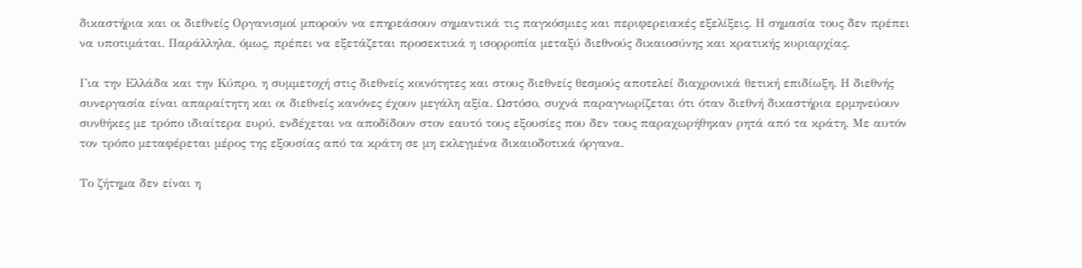δικαστήρια και οι διεθνείς Οργανισμοί μπορούν να επηρεάσουν σημαντικά τις παγκόσμιες και περιφερειακές εξελίξεις. Η σημασία τους δεν πρέπει να υποτιμάται. Παράλληλα, όμως, πρέπει να εξετάζεται προσεκτικά η ισορροπία μεταξύ διεθνούς δικαιοσύνης και κρατικής κυριαρχίας.

Για την Ελλάδα και την Κύπρο, η συμμετοχή στις διεθνείς κοινότητες και στους διεθνείς θεσμούς αποτελεί διαχρονικά θετική επιδίωξη. Η διεθνής συνεργασία είναι απαραίτητη και οι διεθνείς κανόνες έχουν μεγάλη αξία. Ωστόσο, συχνά παραγνωρίζεται ότι όταν διεθνή δικαστήρια ερμηνεύουν συνθήκες με τρόπο ιδιαίτερα ευρύ, ενδέχεται να αποδίδουν στον εαυτό τους εξουσίες που δεν τους παραχωρήθηκαν ρητά από τα κράτη. Με αυτόν τον τρόπο μεταφέρεται μέρος της εξουσίας από τα κράτη σε μη εκλεγμένα δικαιοδοτικά όργανα.

Το ζήτημα δεν είναι η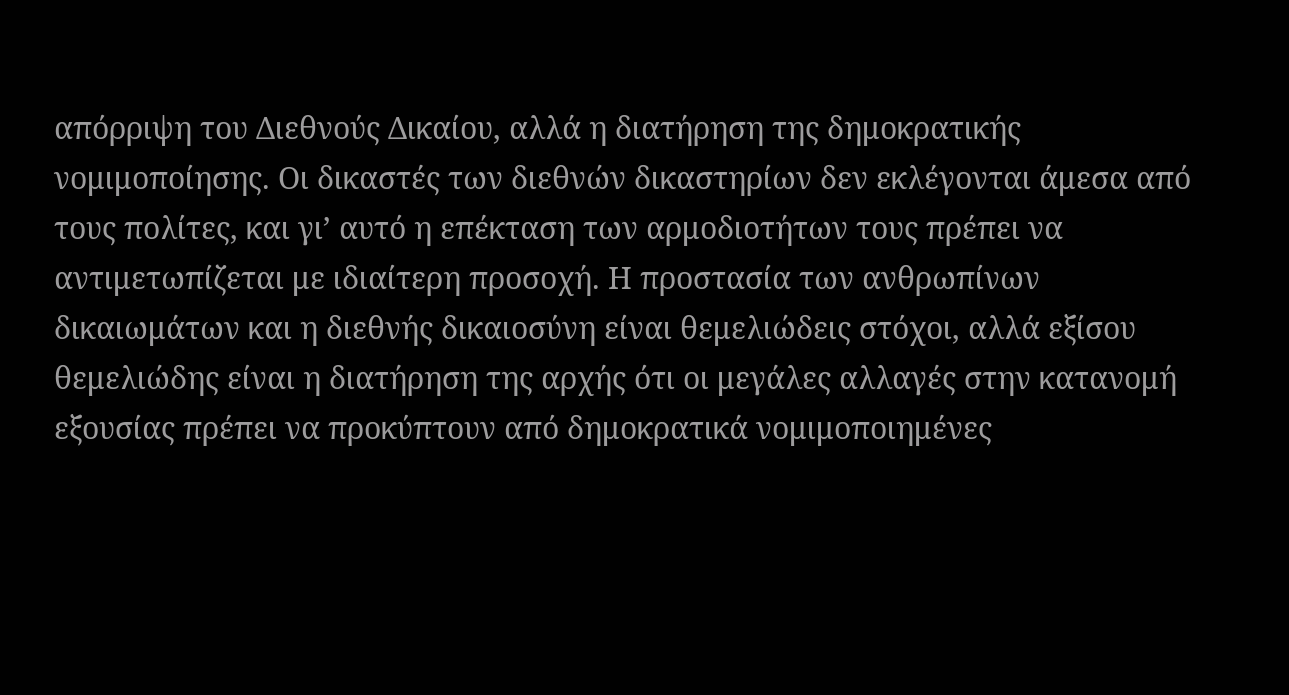απόρριψη του Διεθνούς Δικαίου, αλλά η διατήρηση της δημοκρατικής νομιμοποίησης. Οι δικαστές των διεθνών δικαστηρίων δεν εκλέγονται άμεσα από τους πολίτες, και γι’ αυτό η επέκταση των αρμοδιοτήτων τους πρέπει να αντιμετωπίζεται με ιδιαίτερη προσοχή. Η προστασία των ανθρωπίνων δικαιωμάτων και η διεθνής δικαιοσύνη είναι θεμελιώδεις στόχοι, αλλά εξίσου θεμελιώδης είναι η διατήρηση της αρχής ότι οι μεγάλες αλλαγές στην κατανομή εξουσίας πρέπει να προκύπτουν από δημοκρατικά νομιμοποιημένες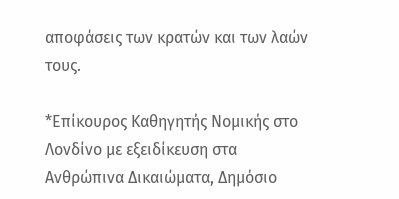αποφάσεις των κρατών και των λαών τους.

*Επίκουρος Καθηγητής Νομικής στο Λονδίνο με εξειδίκευση στα Ανθρώπινα Δικαιώματα, Δημόσιο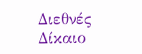Διεθνές Δίκαιο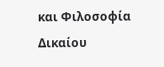και Φιλοσοφία Δικαίου